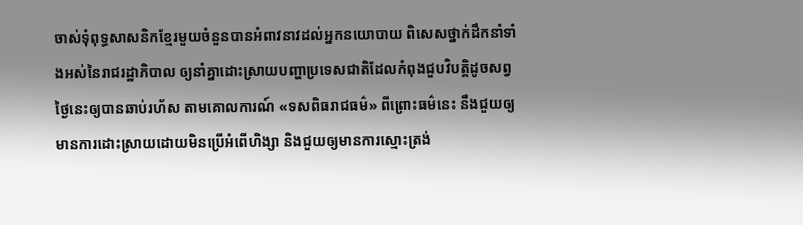ចាស់ទុំពុទ្ធសាសនិកខ្មែរមួយចំនួនបានអំពាវនាវដល់អ្នកនយោបាយ ពិសេសថ្នាក់ដឹកនាំទាំងអស់នៃរាជរដ្ឋាភិបាល ឲ្យនាំគ្នាដោះស្រាយបញ្ហាប្រទេសជាតិដែលកំពុងជួបវិបត្តិដូចសព្វថ្ងៃនេះឲ្យបានឆាប់រហ័ស តាមគោលការណ៍ «ទសពិធរាជធម៌» ពីព្រោះធម៌នេះ នឹងជួយឲ្យមានការដោះស្រាយដោយមិនប្រើអំពើហិង្សា និងជួយឲ្យមានការស្មោះត្រង់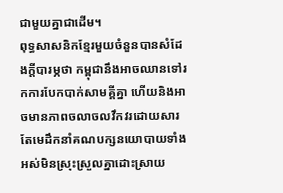ជាមួយគ្នាជាដើម។
ពុទ្ធសាសនិកខ្មែរមួយចំនួនបានសំដែងក្ដីបារម្ភថា កម្ពុជានឹងអាចឈានទៅរកការបែកបាក់សាមគ្គីគ្នា ហើយនិងអាចមានភាពចលាចលវឹកវរដោយសារតែមេដឹកនាំគណបក្សនយោបាយទាំងអស់មិនស្រុះស្រួលគ្នាដោះស្រាយ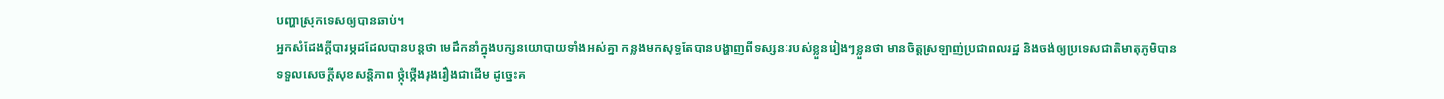បញ្ហាស្រុកទេសឲ្យបានឆាប់។
អ្នកសំដែងក្ដីបារម្ភដដែលបានបន្តថា មេដឹកនាំក្នុងបក្សនយោបាយទាំងអស់គ្នា កន្លងមកសុទ្ធតែបានបង្ហាញពីទស្សនៈរបស់ខ្លួនរៀងៗខ្លួនថា មានចិត្តស្រឡាញ់ប្រជាពលរដ្ឋ និងចង់ឲ្យប្រទេសជាតិមាតុភូមិបានទទួលសេចក្ដីសុខសន្តិភាព ថ្កុំថ្កើងរុងរឿងជាដើម ដូច្នេះគ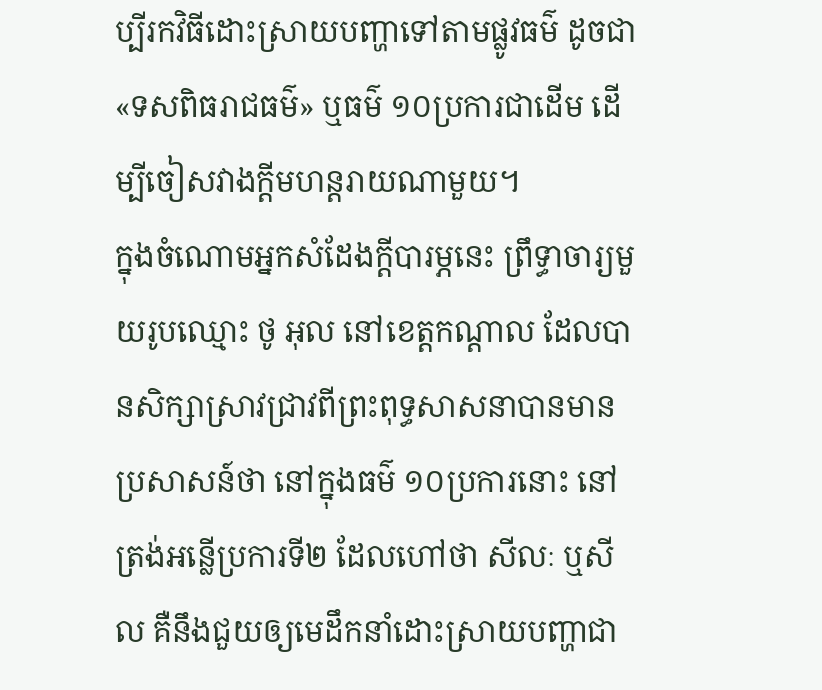ប្បីរកវិធីដោះស្រាយបញ្ហាទៅតាមផ្លូវធម៌ ដូចជា «ទសពិធរាជធម៌» ឬធម៌ ១០ប្រការជាដើម ដើម្បីចៀសវាងក្តីមហន្តរាយណាមួយ។
ក្នុងចំណោមអ្នកសំដែងក្តីបារម្ភនេះ ព្រឹទ្ធាចារ្យមួយរូបឈ្មោះ ថូ អុល នៅខេត្តកណ្ដាល ដែលបានសិក្សាស្រាវជ្រាវពីព្រះពុទ្ធសាសនាបានមានប្រសាសន៍ថា នៅក្នុងធម៌ ១០ប្រការនោះ នៅត្រង់អន្លើប្រការទី២ ដែលហៅថា សីលៈ ឬសីល គឺនឹងជួយឲ្យមេដឹកនាំដោះស្រាយបញ្ហាជា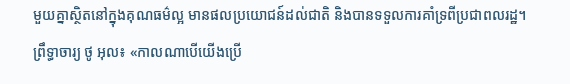មួយគ្នាស្ថិតនៅក្នុងគុណធម៌ល្អ មានផលប្រយោជន៍ដល់ជាតិ និងបានទទួលការគាំទ្រពីប្រជាពលរដ្ឋ។
ព្រឹទ្ធាចារ្យ ថូ អុល៖ «កាលណាបើយើងប្រើ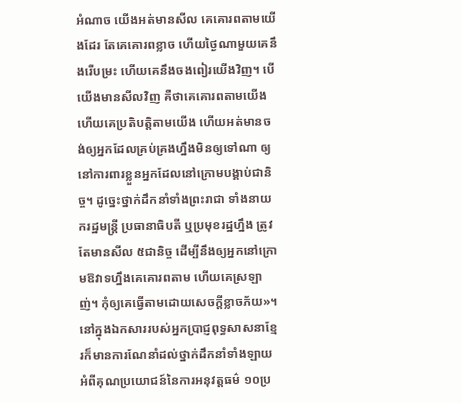អំណាច យើងអត់មានសីល គេគោរពតាមយើងដែរ តែគេគោរពខ្លាច ហើយថ្ងៃណាមួយគេនឹងរើបម្រះ ហើយគេនឹងចងពៀរយើងវិញ។ បើយើងមានសីលវិញ គឺថាគេគោរពតាមយើង ហើយគេប្រតិបត្តិតាមយើង ហើយអត់មានចង់ឲ្យអ្នកដែលគ្រប់គ្រងហ្នឹងមិនឲ្យទៅណា ឲ្យនៅការពារខ្លួនអ្នកដែលនៅក្រោមបង្គាប់ជានិច្ច។ ដូច្នេះថ្នាក់ដឹកនាំទាំងព្រះរាជា ទាំងនាយករដ្ឋមន្ត្រី ប្រធានាធិបតី ឬប្រមុខរដ្ឋហ្នឹង ត្រូវតែមានសីល ៥ជានិច្ច ដើម្បីនឹងឲ្យអ្នកនៅក្រោមឱវាទហ្នឹងគេគោរពតាម ហើយគេស្រឡាញ់។ កុំឲ្យគេធ្វើតាមដោយសេចក្ដីខ្លាចភ័យ»។
នៅក្នុងឯកសាររបស់អ្នកប្រាជ្ញពុទ្ធសាសនាខ្មែរក៏មានការណែនាំដល់ថ្នាក់ដឹកនាំទាំងឡាយអំពីគុណប្រយោជន៍នៃការអនុវត្តធម៌ ១០ប្រ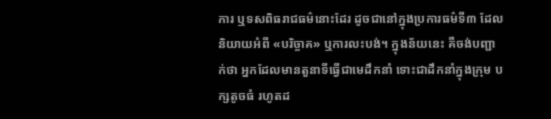ការ ឬទសពិធរាជធម៌នោះដែរ ដូចជានៅក្នុងប្រការធម៌ទី៣ ដែលនិយាយអំពី «បរិច្ចាគ» ឬការលះបង់។ ក្នុងន័យនេះ គឺចង់បញ្ជាក់ថា អ្នកដែលមានតួនាទីធ្វើជាមេដឹកនាំ ទោះជាដឹកនាំក្នុងក្រុម បក្សតូចធំ រហូតដ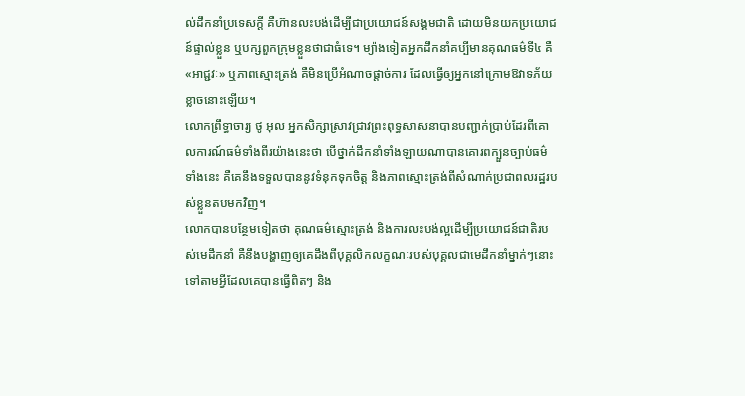ល់ដឹកនាំប្រទេសក្តី គឺហ៊ានលះបង់ដើម្បីជាប្រយោជន៍សង្គមជាតិ ដោយមិនយកប្រយោជន៍ផ្ទាល់ខ្លួន ឬបក្សពួកក្រុមខ្លួនថាជាធំទេ។ ម្យ៉ាងទៀតអ្នកដឹកនាំគប្បីមានគុណធម៌ទី៤ គឺ «អាជ្ជវៈ» ឬភាពស្មោះត្រង់ គឺមិនប្រើអំណាចផ្ដាច់ការ ដែលធ្វើឲ្យអ្នកនៅក្រោមឱវាទភ័យខ្លាចនោះឡើយ។
លោកព្រឹទ្ធាចារ្យ ថូ អុល អ្នកសិក្សាស្រាវជ្រាវព្រះពុទ្ធសាសនាបានបញ្ជាក់ប្រាប់ដែរពីគោលការណ៍ធម៌ទាំងពីរយ៉ាងនេះថា បើថ្នាក់ដឹកនាំទាំងឡាយណាបានគោរពក្បួនច្បាប់ធម៌ទាំងនេះ គឺគេនឹងទទួលបាននូវទំនុកទុកចិត្ត និងភាពស្មោះត្រង់ពីសំណាក់ប្រជាពលរដ្ឋរបស់ខ្លួនតបមកវិញ។
លោកបានបន្ថែមទៀតថា គុណធម៌ស្មោះត្រង់ និងការលះបង់ល្អដើម្បីប្រយោជន៍ជាតិរបស់មេដឹកនាំ គឺនឹងបង្ហាញឲ្យគេដឹងពីបុគ្គលិកលក្ខណៈរបស់បុគ្គលជាមេដឹកនាំម្នាក់ៗនោះ ទៅតាមអ្វីដែលគេបានធ្វើពិតៗ និង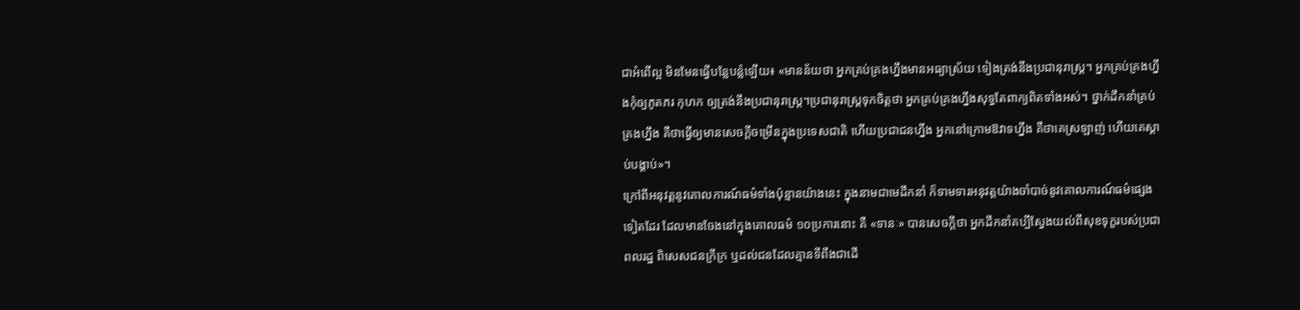ជាអំពើល្អ មិនមែនធ្វើបន្លែបន្លំឡើយ៖ «មានន័យថា អ្នកគ្រប់គ្រងហ្នឹងមានអធ្យាស្រ័យ ទៀងត្រង់នឹងប្រជានុរាស្ត្រ។ អ្នកគ្រប់គ្រងហ្នឹងកុំឲ្យភូតភរ កុហក ឲ្យត្រង់នឹងប្រជានុរាស្ត្រ។ប្រជានុរាស្ត្រទុកចិត្តថា អ្នកគ្រប់គ្រងហ្នឹងសុទ្ធតែពាក្យពិតទាំងអស់។ ថ្នាក់ដឹកនាំគ្រប់គ្រងហ្នឹង គឺថាធ្វើឲ្យមានសេចក្ដីចម្រើនក្នុងប្រទេសជាតិ ហើយប្រជាជនហ្នឹង អ្នកនៅក្រោមឱវាទហ្នឹង គឺថាគេស្រឡាញ់ ហើយគេស្ដាប់បង្គាប់»។
ក្រៅពីអនុវត្តនូវគោលការណ៍ធម៌ទាំងប៉ុន្មានយ៉ាងនេះ ក្នុងនាមជាមេដឹកនាំ ក៏ទាមទារអនុវត្តយ៉ាងចាំបាច់នូវគោលការណ៍ធម៌ផ្សេងទៀតដែរ ដែលមានចែងនៅក្នុងគោលធម៌ ១០ប្រការនោះ គឺ «ទានៈ» បានសេចក្ដីថា អ្នកដឹកនាំគប្បីស្វែងយល់ពីសុខទុក្ខរបស់ប្រជាពលរដ្ឋ ពិសេសជនក្រីក្រ ឬដល់ជនដែលគ្មានទីពឹងជាដើ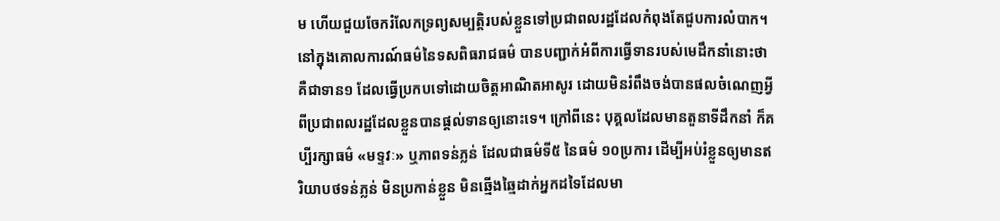ម ហើយជួយចែករំលែកទ្រព្យសម្បត្តិរបស់ខ្លួនទៅប្រជាពលរដ្ឋដែលកំពុងតែជួបការលំបាក។
នៅក្នុងគោលការណ៍ធម៌នៃទសពិធរាជធម៌ បានបញ្ជាក់អំពីការធ្វើទានរបស់មេដឹកនាំនោះថា គឺជាទាន១ ដែលធ្វើប្រកបទៅដោយចិត្តអាណិតអាសូរ ដោយមិនរំពឹងចង់បានផលចំណេញអ្វីពីប្រជាពលរដ្ឋដែលខ្លួនបានផ្ដល់ទានឲ្យនោះទេ។ ក្រៅពីនេះ បុគ្គលដែលមានតួនាទីដឹកនាំ ក៏គប្បីរក្សាធម៌ «មទ្ទវៈ» ឬភាពទន់ភ្លន់ ដែលជាធម៌ទី៥ នៃធម៌ ១០ប្រការ ដើម្បីអប់រំខ្លួនឲ្យមានឥរិយាបថទន់ភ្លន់ មិនប្រកាន់ខ្លួន មិនឆ្មើងឆ្មៃដាក់អ្នកដទៃដែលមា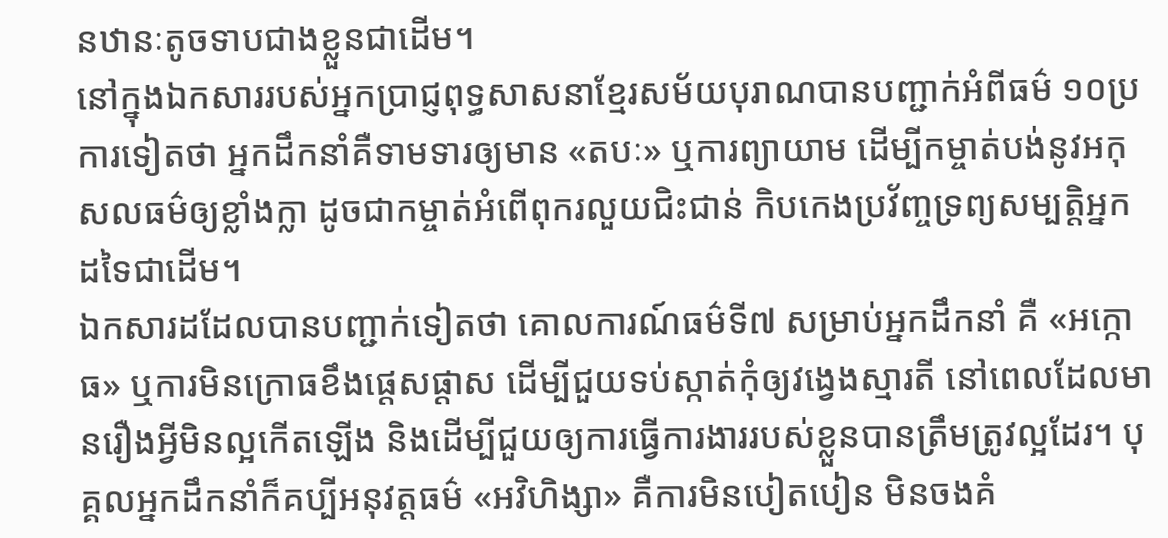នឋានៈតូចទាបជាងខ្លួនជាដើម។
នៅក្នុងឯកសាររបស់អ្នកប្រាជ្ញពុទ្ធសាសនាខ្មែរសម័យបុរាណបានបញ្ជាក់អំពីធម៌ ១០ប្រការទៀតថា អ្នកដឹកនាំគឺទាមទារឲ្យមាន «តបៈ» ឬការព្យាយាម ដើម្បីកម្ចាត់បង់នូវអកុសលធម៌ឲ្យខ្លាំងក្លា ដូចជាកម្ចាត់អំពើពុករលួយជិះជាន់ កិបកេងប្រវ័ញ្ចទ្រព្យសម្បត្តិអ្នកដទៃជាដើម។
ឯកសារដដែលបានបញ្ជាក់ទៀតថា គោលការណ៍ធម៌ទី៧ សម្រាប់អ្នកដឹកនាំ គឺ «អក្កោធ» ឬការមិនក្រោធខឹងផ្ដេសផ្ដាស ដើម្បីជួយទប់ស្កាត់កុំឲ្យវង្វេងស្មារតី នៅពេលដែលមានរឿងអ្វីមិនល្អកើតឡើង និងដើម្បីជួយឲ្យការធ្វើការងាររបស់ខ្លួនបានត្រឹមត្រូវល្អដែរ។ បុគ្គលអ្នកដឹកនាំក៏គប្បីអនុវត្តធម៌ «អវិហិង្សា» គឺការមិនបៀតបៀន មិនចងគំ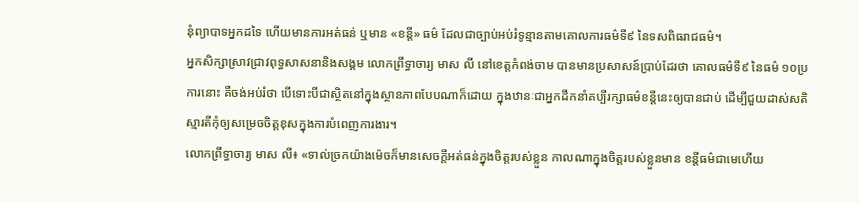នុំព្យាបាទអ្នកដទៃ ហើយមានការអត់ធន់ ឬមាន «ខន្តី» ធម៌ ដែលជាច្បាប់អប់រំទូន្មានតាមគោលការធម៌ទី៩ នៃទសពិធរាជធម៌។
អ្នកសិក្សាស្រាវជ្រាវពុទ្ធសាសនានិងសង្គម លោកព្រឹទ្ធាចារ្យ មាស លី នៅខេត្តកំពង់ចាម បានមានប្រសាសន៍ប្រាប់ដែរថា គោលធម៌ទី៩ នៃធម៌ ១០ប្រការនោះ គឺចង់អប់រំថា បើទោះបីជាស្ថិតនៅក្នុងស្ថានភាពបែបណាក៏ដោយ ក្នុងឋានៈជាអ្នកដឹកនាំគប្បីរក្សាធម៌ខន្តីនេះឲ្យបានជាប់ ដើម្បីជួយដាស់សតិស្មារតីកុំឲ្យសម្រេចចិត្តខុសក្នុងការបំពេញការងារ។
លោកព្រឹទ្ធាចារ្យ មាស លី៖ «ទាល់ច្រកយ៉ាងម៉េចក៏មានសេចក្ដីអត់ធន់ក្នុងចិត្តរបស់ខ្លួន កាលណាក្នុងចិត្តរបស់ខ្លួនមាន ខន្តីធម៌ជាមេហើយ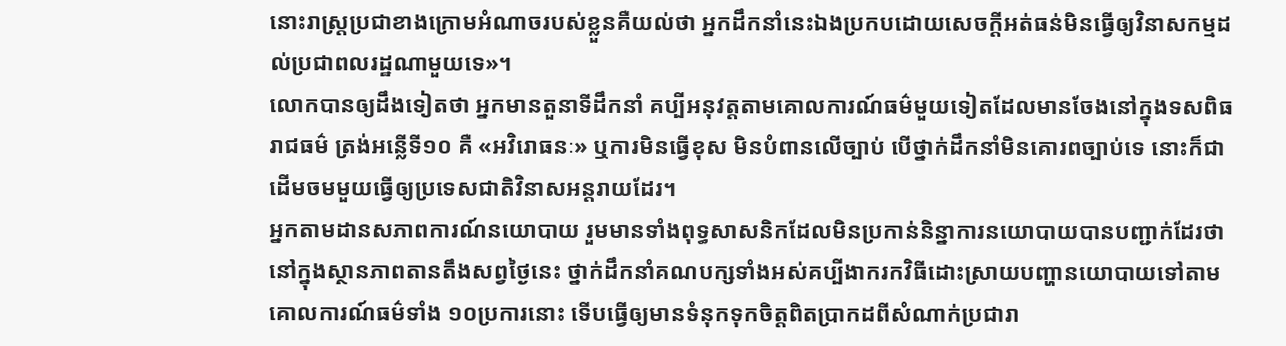នោះរាស្ត្រប្រជាខាងក្រោមអំណាចរបស់ខ្លួនគឺយល់ថា អ្នកដឹកនាំនេះឯងប្រកបដោយសេចក្ដីអត់ធន់មិនធ្វើឲ្យវិនាសកម្មដល់ប្រជាពលរដ្ឋណាមួយទេ»។
លោកបានឲ្យដឹងទៀតថា អ្នកមានតួនាទីដឹកនាំ គប្បីអនុវត្តតាមគោលការណ៍ធម៌មួយទៀតដែលមានចែងនៅក្នុងទសពិធរាជធម៌ ត្រង់អន្លើទី១០ គឺ «អវិរោធនៈ» ឬការមិនធ្វើខុស មិនបំពានលើច្បាប់ បើថ្នាក់ដឹកនាំមិនគោរពច្បាប់ទេ នោះក៏ជាដើមចមមួយធ្វើឲ្យប្រទេសជាតិវិនាសអន្តរាយដែរ។
អ្នកតាមដានសភាពការណ៍នយោបាយ រួមមានទាំងពុទ្ធសាសនិកដែលមិនប្រកាន់និន្នាការនយោបាយបានបញ្ជាក់ដែរថា នៅក្នុងស្ថានភាពតានតឹងសព្វថ្ងៃនេះ ថ្នាក់ដឹកនាំគណបក្សទាំងអស់គប្បីងាករកវិធីដោះស្រាយបញ្ហានយោបាយទៅតាមគោលការណ៍ធម៌ទាំង ១០ប្រការនោះ ទើបធ្វើឲ្យមានទំនុកទុកចិត្តពិតប្រាកដពីសំណាក់ប្រជារា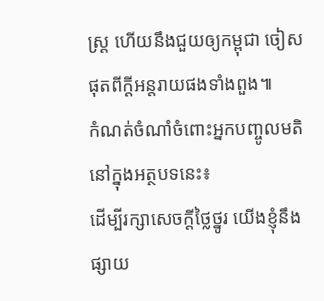ស្ត្រ ហើយនឹងជួយឲ្យកម្ពុជា ចៀសផុតពីក្តីអន្តរាយផងទាំងពួង៕
កំណត់ចំណាំចំពោះអ្នកបញ្ចូលមតិនៅក្នុងអត្ថបទនេះ៖
ដើម្បីរក្សាសេចក្ដីថ្លៃថ្នូរ យើងខ្ញុំនឹងផ្សាយ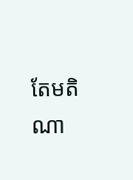តែមតិណា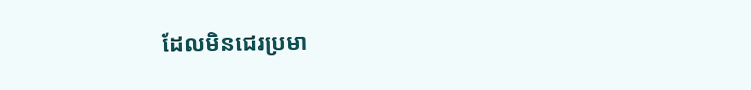ដែលមិនជេរប្រមា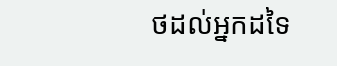ថដល់អ្នកដទៃ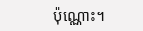ប៉ុណ្ណោះ។